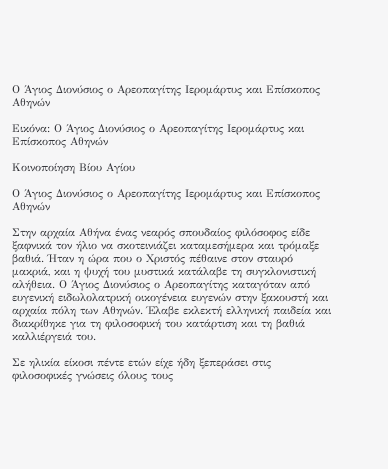Ο Άγιος Διονύσιος ο Αρεοπαγίτης Ιερομάρτυς και Επίσκοπος Αθηνών

Εικόνα: Ο Άγιος Διονύσιος ο Αρεοπαγίτης Ιερομάρτυς και Επίσκοπος Αθηνών

Κοινοποίηση Βίου Αγίου

Ο Άγιος Διονύσιος ο Αρεοπαγίτης Ιερομάρτυς και Επίσκοπος Αθηνών

Στην αρχαία Αθήνα ένας νεαρός σπουδαίος φιλόσοφος είδε ξαφνικά τον ήλιο να σκοτεινιάζει καταμεσήμερα και τρόμαξε βαθιά. Ήταν η ώρα που ο Χριστός πέθαινε στον σταυρό μακριά, και η ψυχή του μυστικά κατάλαβε τη συγκλονιστική αλήθεια. Ο Άγιος Διονύσιος ο Αρεοπαγίτης καταγόταν από ευγενική ειδωλολατρική οικογένεια ευγενών στην ξακουστή και αρχαία πόλη των Αθηνών. Έλαβε εκλεκτή ελληνική παιδεία και διακρίθηκε για τη φιλοσοφική του κατάρτιση και τη βαθιά καλλιέργειά του.

Σε ηλικία είκοσι πέντε ετών είχε ήδη ξεπεράσει στις φιλοσοφικές γνώσεις όλους τους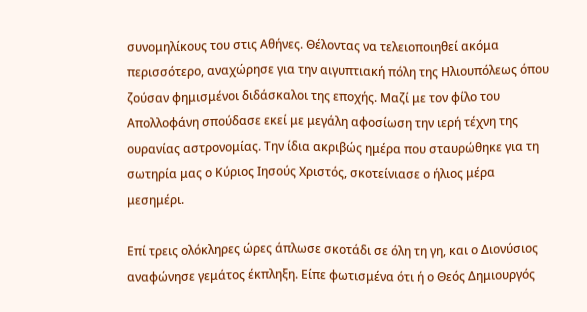συνομηλίκους του στις Αθήνες. Θέλοντας να τελειοποιηθεί ακόμα περισσότερο, αναχώρησε για την αιγυπτιακή πόλη της Ηλιουπόλεως όπου ζούσαν φημισμένοι διδάσκαλοι της εποχής. Μαζί με τον φίλο του Απολλοφάνη σπούδασε εκεί με μεγάλη αφοσίωση την ιερή τέχνη της ουρανίας αστρονομίας. Την ίδια ακριβώς ημέρα που σταυρώθηκε για τη σωτηρία μας ο Κύριος Ιησούς Χριστός, σκοτείνιασε ο ήλιος μέρα μεσημέρι.

Επί τρεις ολόκληρες ώρες άπλωσε σκοτάδι σε όλη τη γη, και ο Διονύσιος αναφώνησε γεμάτος έκπληξη. Είπε φωτισμένα ότι ή ο Θεός Δημιουργός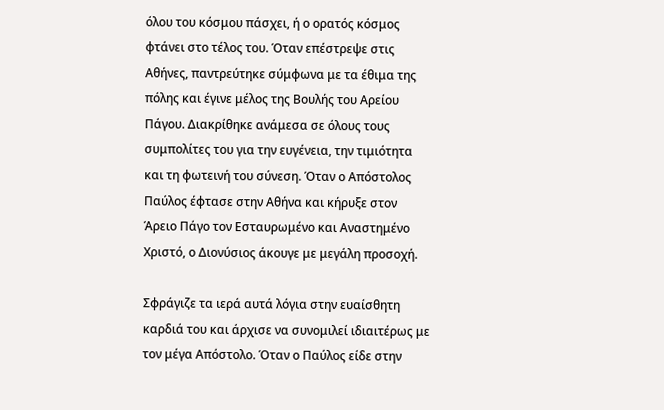όλου του κόσμου πάσχει, ή ο ορατός κόσμος φτάνει στο τέλος του. Όταν επέστρεψε στις Αθήνες, παντρεύτηκε σύμφωνα με τα έθιμα της πόλης και έγινε μέλος της Βουλής του Αρείου Πάγου. Διακρίθηκε ανάμεσα σε όλους τους συμπολίτες του για την ευγένεια, την τιμιότητα και τη φωτεινή του σύνεση. Όταν ο Απόστολος Παύλος έφτασε στην Αθήνα και κήρυξε στον Άρειο Πάγο τον Εσταυρωμένο και Αναστημένο Χριστό, ο Διονύσιος άκουγε με μεγάλη προσοχή.

Σφράγιζε τα ιερά αυτά λόγια στην ευαίσθητη καρδιά του και άρχισε να συνομιλεί ιδιαιτέρως με τον μέγα Απόστολο. Όταν ο Παύλος είδε στην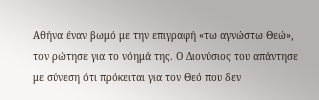Αθήνα έναν βωμό με την επιγραφή «τω αγνώστω Θεώ», τον ρώτησε για το νόημά της. Ο Διονύσιος του απάντησε με σύνεση ότι πρόκειται για τον Θεό που δεν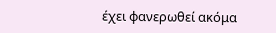έχει φανερωθεί ακόμα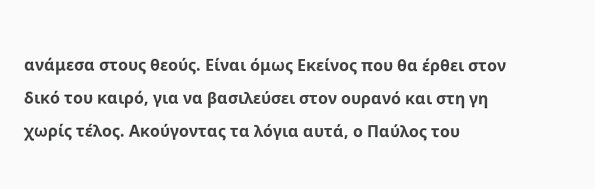ανάμεσα στους θεούς. Είναι όμως Εκείνος που θα έρθει στον δικό του καιρό, για να βασιλεύσει στον ουρανό και στη γη χωρίς τέλος. Ακούγοντας τα λόγια αυτά, ο Παύλος του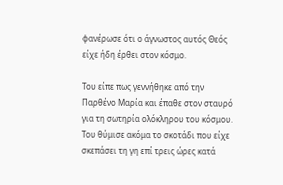φανέρωσε ότι ο άγνωστος αυτός Θεός είχε ήδη έρθει στον κόσμο.

Του είπε πως γεννήθηκε από την Παρθένο Μαρία και έπαθε στον σταυρό για τη σωτηρία ολόκληρου του κόσμου. Του θύμισε ακόμα το σκοτάδι που είχε σκεπάσει τη γη επί τρεις ώρες κατά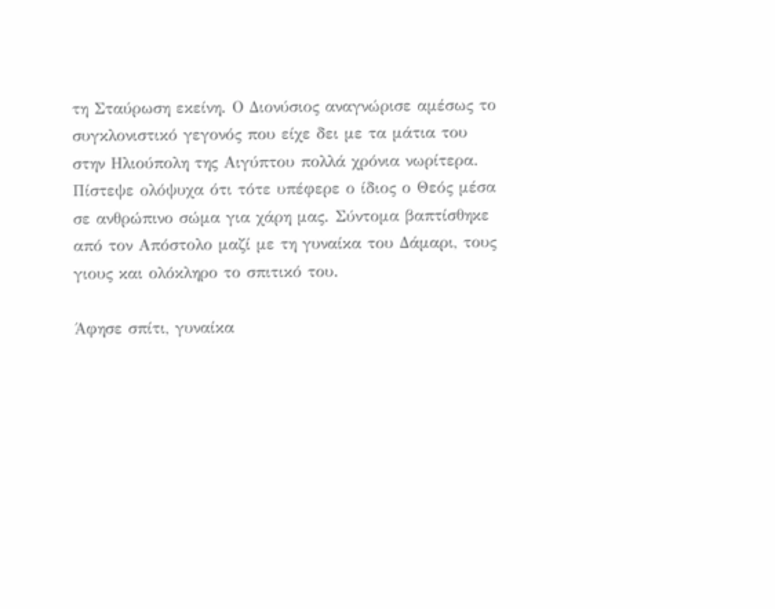τη Σταύρωση εκείνη. Ο Διονύσιος αναγνώρισε αμέσως το συγκλονιστικό γεγονός που είχε δει με τα μάτια του στην Ηλιούπολη της Αιγύπτου πολλά χρόνια νωρίτερα. Πίστεψε ολόψυχα ότι τότε υπέφερε ο ίδιος ο Θεός μέσα σε ανθρώπινο σώμα για χάρη μας. Σύντομα βαπτίσθηκε από τον Απόστολο μαζί με τη γυναίκα του Δάμαρι, τους γιους και ολόκληρο το σπιτικό του.

Άφησε σπίτι, γυναίκα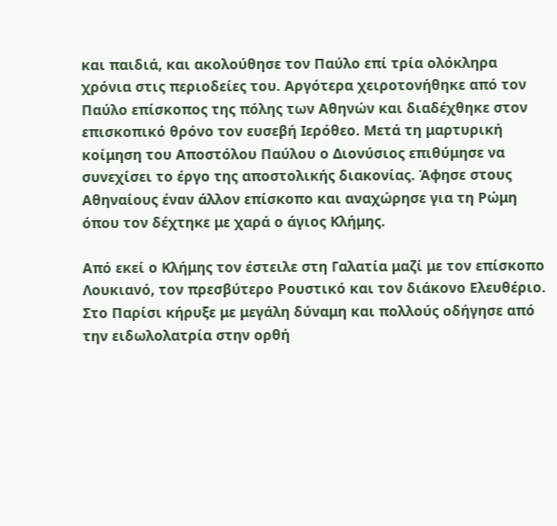και παιδιά, και ακολούθησε τον Παύλο επί τρία ολόκληρα χρόνια στις περιοδείες του. Αργότερα χειροτονήθηκε από τον Παύλο επίσκοπος της πόλης των Αθηνών και διαδέχθηκε στον επισκοπικό θρόνο τον ευσεβή Ιερόθεο. Μετά τη μαρτυρική κοίμηση του Αποστόλου Παύλου ο Διονύσιος επιθύμησε να συνεχίσει το έργο της αποστολικής διακονίας. Άφησε στους Αθηναίους έναν άλλον επίσκοπο και αναχώρησε για τη Ρώμη όπου τον δέχτηκε με χαρά ο άγιος Κλήμης.

Από εκεί ο Κλήμης τον έστειλε στη Γαλατία μαζί με τον επίσκοπο Λουκιανό, τον πρεσβύτερο Ρουστικό και τον διάκονο Ελευθέριο. Στο Παρίσι κήρυξε με μεγάλη δύναμη και πολλούς οδήγησε από την ειδωλολατρία στην ορθή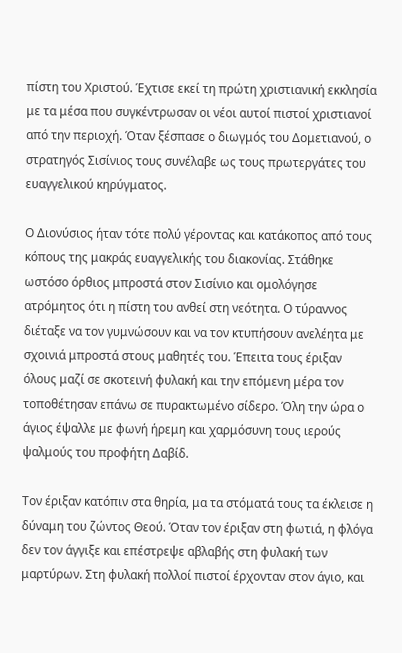πίστη του Χριστού. Έχτισε εκεί τη πρώτη χριστιανική εκκλησία με τα μέσα που συγκέντρωσαν οι νέοι αυτοί πιστοί χριστιανοί από την περιοχή. Όταν ξέσπασε ο διωγμός του Δομετιανού, ο στρατηγός Σισίνιος τους συνέλαβε ως τους πρωτεργάτες του ευαγγελικού κηρύγματος.

Ο Διονύσιος ήταν τότε πολύ γέροντας και κατάκοπος από τους κόπους της μακράς ευαγγελικής του διακονίας. Στάθηκε ωστόσο όρθιος μπροστά στον Σισίνιο και ομολόγησε ατρόμητος ότι η πίστη του ανθεί στη νεότητα. Ο τύραννος διέταξε να τον γυμνώσουν και να τον κτυπήσουν ανελέητα με σχοινιά μπροστά στους μαθητές του. Έπειτα τους έριξαν όλους μαζί σε σκοτεινή φυλακή και την επόμενη μέρα τον τοποθέτησαν επάνω σε πυρακτωμένο σίδερο. Όλη την ώρα ο άγιος έψαλλε με φωνή ήρεμη και χαρμόσυνη τους ιερούς ψαλμούς του προφήτη Δαβίδ.

Τον έριξαν κατόπιν στα θηρία, μα τα στόματά τους τα έκλεισε η δύναμη του ζώντος Θεού. Όταν τον έριξαν στη φωτιά, η φλόγα δεν τον άγγιξε και επέστρεψε αβλαβής στη φυλακή των μαρτύρων. Στη φυλακή πολλοί πιστοί έρχονταν στον άγιο, και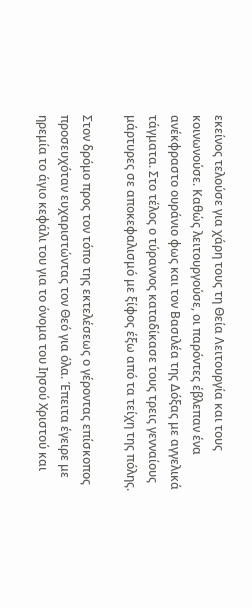εκείνος τελούσε για χάρη τους τη Θεία Λειτουργία και τους κοινωνούσε. Καθώς λειτουργούσε, οι παρόντες έβλεπαν ένα ανέκφραστο ουράνιο φως και τον Βασιλέα της Δόξας με αγγελικά τάγματα. Στο τέλος ο τύραννος καταδίκασε τους τρεις γενναίους μάρτυρες σε αποκεφαλισμό με ξίφος έξω από τα τείχη της πόλης.

Στον δρόμο προς τον τόπο της εκτελέσεως ο γέροντας επίσκοπος προσευχόταν ευχαριστώντας τον Θεό για όλα. Έπειτα έγειρε με ηρεμία το άγιο κεφάλι του για το όνομα του Ιησού Χριστού και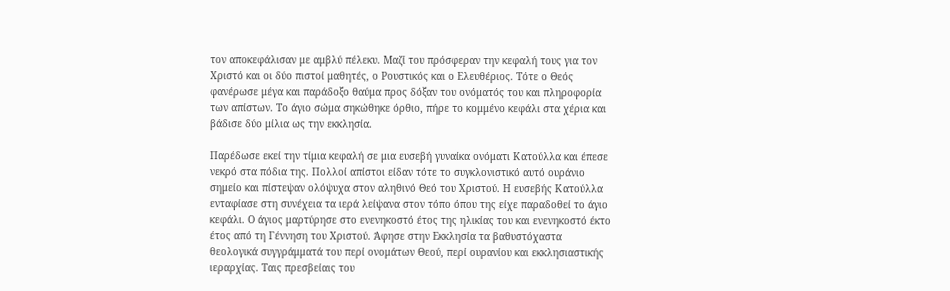τον αποκεφάλισαν με αμβλύ πέλεκυ. Μαζί του πρόσφεραν την κεφαλή τους για τον Χριστό και οι δύο πιστοί μαθητές, ο Ρουστικός και ο Ελευθέριος. Τότε ο Θεός φανέρωσε μέγα και παράδοξο θαύμα προς δόξαν του ονόματός του και πληροφορία των απίστων. Το άγιο σώμα σηκώθηκε όρθιο, πήρε το κομμένο κεφάλι στα χέρια και βάδισε δύο μίλια ως την εκκλησία.

Παρέδωσε εκεί την τίμια κεφαλή σε μια ευσεβή γυναίκα ονόματι Κατούλλα και έπεσε νεκρό στα πόδια της. Πολλοί απίστοι είδαν τότε το συγκλονιστικό αυτό ουράνιο σημείο και πίστεψαν ολόψυχα στον αληθινό Θεό του Χριστού. Η ευσεβής Κατούλλα ενταφίασε στη συνέχεια τα ιερά λείψανα στον τόπο όπου της είχε παραδοθεί το άγιο κεφάλι. Ο άγιος μαρτύρησε στο ενενηκοστό έτος της ηλικίας του και ενενηκοστό έκτο έτος από τη Γέννηση του Χριστού. Άφησε στην Εκκλησία τα βαθυστόχαστα θεολογικά συγγράμματά του περί ονομάτων Θεού, περί ουρανίου και εκκλησιαστικής ιεραρχίας. Ταις πρεσβείαις του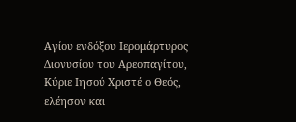Αγίου ενδόξου Ιερομάρτυρος Διονυσίου του Αρεοπαγίτου, Κύριε Ιησού Χριστέ ο Θεός, ελέησον και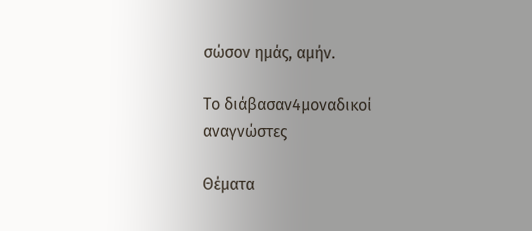σώσον ημάς, αμήν.

Το διάβασαν4μοναδικοί αναγνώστες

Θέματα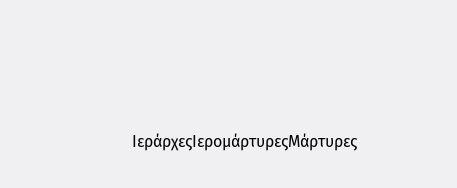ΙεράρχεςΙερομάρτυρεςΜάρτυρες